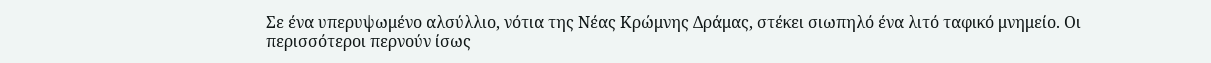Σε ένα υπερυψωμένο αλσύλλιο, νότια της Νέας Κρώμνης Δράμας, στέκει σιωπηλό ένα λιτό ταφικό μνημείο. Οι περισσότεροι περνούν ίσως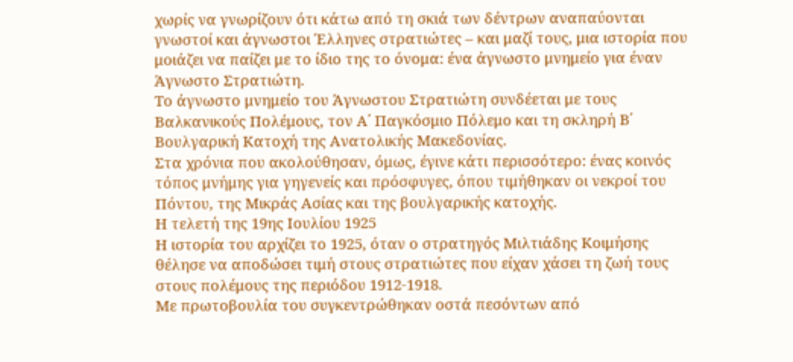χωρίς να γνωρίζουν ότι κάτω από τη σκιά των δέντρων αναπαύονται γνωστοί και άγνωστοι Έλληνες στρατιώτες – και μαζί τους, μια ιστορία που μοιάζει να παίζει με το ίδιο της το όνομα: ένα άγνωστο μνημείο για έναν Άγνωστο Στρατιώτη.
Το άγνωστο μνημείο του Άγνωστου Στρατιώτη συνδέεται με τους Βαλκανικούς Πολέμους, τον Α΄ Παγκόσμιο Πόλεμο και τη σκληρή Β΄ Βουλγαρική Κατοχή της Ανατολικής Μακεδονίας.
Στα χρόνια που ακολούθησαν, όμως, έγινε κάτι περισσότερο: ένας κοινός τόπος μνήμης για γηγενείς και πρόσφυγες, όπου τιμήθηκαν οι νεκροί του Πόντου, της Μικράς Ασίας και της βουλγαρικής κατοχής.
Η τελετή της 19ης Ιουλίου 1925
Η ιστορία του αρχίζει το 1925, όταν ο στρατηγός Μιλτιάδης Κοιμήσης θέλησε να αποδώσει τιμή στους στρατιώτες που είχαν χάσει τη ζωή τους στους πολέμους της περιόδου 1912-1918.
Με πρωτοβουλία του συγκεντρώθηκαν οστά πεσόντων από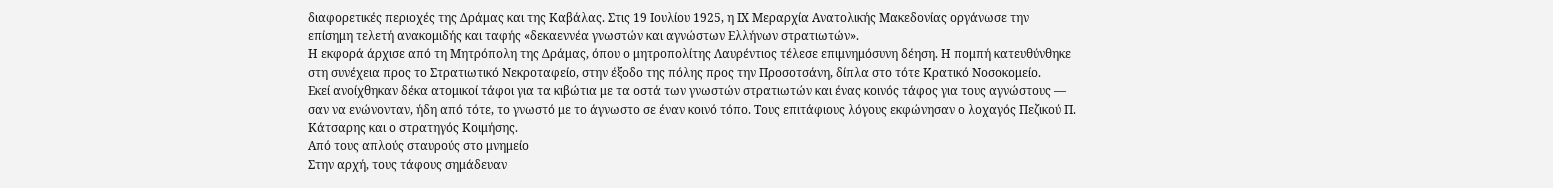διαφορετικές περιοχές της Δράμας και της Καβάλας. Στις 19 Ιουλίου 1925, η ΙΧ Μεραρχία Ανατολικής Μακεδονίας οργάνωσε την επίσημη τελετή ανακομιδής και ταφής «δεκαεννέα γνωστών και αγνώστων Ελλήνων στρατιωτών».
Η εκφορά άρχισε από τη Μητρόπολη της Δράμας, όπου ο μητροπολίτης Λαυρέντιος τέλεσε επιμνημόσυνη δέηση. Η πομπή κατευθύνθηκε στη συνέχεια προς το Στρατιωτικό Νεκροταφείο, στην έξοδο της πόλης προς την Προσοτσάνη, δίπλα στο τότε Κρατικό Νοσοκομείο.
Εκεί ανοίχθηκαν δέκα ατομικοί τάφοι για τα κιβώτια με τα οστά των γνωστών στρατιωτών και ένας κοινός τάφος για τους αγνώστους — σαν να ενώνονταν, ήδη από τότε, το γνωστό με το άγνωστο σε έναν κοινό τόπο. Τους επιτάφιους λόγους εκφώνησαν ο λοχαγός Πεζικού Π. Κάτσαρης και ο στρατηγός Κοιμήσης.
Από τους απλούς σταυρούς στο μνημείο
Στην αρχή, τους τάφους σημάδευαν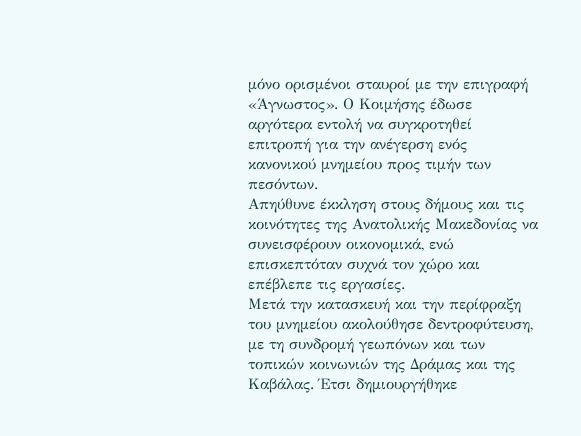μόνο ορισμένοι σταυροί με την επιγραφή «Άγνωστος». Ο Κοιμήσης έδωσε αργότερα εντολή να συγκροτηθεί επιτροπή για την ανέγερση ενός κανονικού μνημείου προς τιμήν των πεσόντων.
Απηύθυνε έκκληση στους δήμους και τις κοινότητες της Ανατολικής Μακεδονίας να συνεισφέρουν οικονομικά, ενώ επισκεπτόταν συχνά τον χώρο και επέβλεπε τις εργασίες.
Μετά την κατασκευή και την περίφραξη του μνημείου ακολούθησε δεντροφύτευση, με τη συνδρομή γεωπόνων και των τοπικών κοινωνιών της Δράμας και της Καβάλας. Έτσι δημιουργήθηκε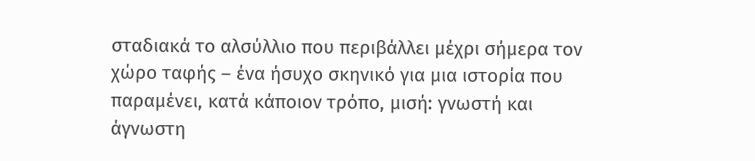σταδιακά το αλσύλλιο που περιβάλλει μέχρι σήμερα τον χώρο ταφής – ένα ήσυχο σκηνικό για μια ιστορία που παραμένει, κατά κάποιον τρόπο, μισή: γνωστή και άγνωστη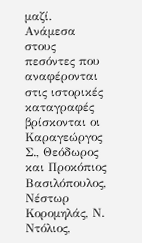μαζί.
Ανάμεσα στους πεσόντες που αναφέρονται στις ιστορικές καταγραφές βρίσκονται οι Καραγεώργος Σ., Θεόδωρος και Προκόπιος Βασιλόπουλος, Νέστωρ Κορομηλάς, Ν. Ντόλιος,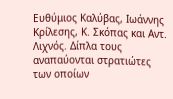Ευθύμιος Καλύβας, Ιωάννης Κρίλεσης, Κ. Σκόπας και Αντ. Λιχνός. Δίπλα τους αναπαύονται στρατιώτες των οποίων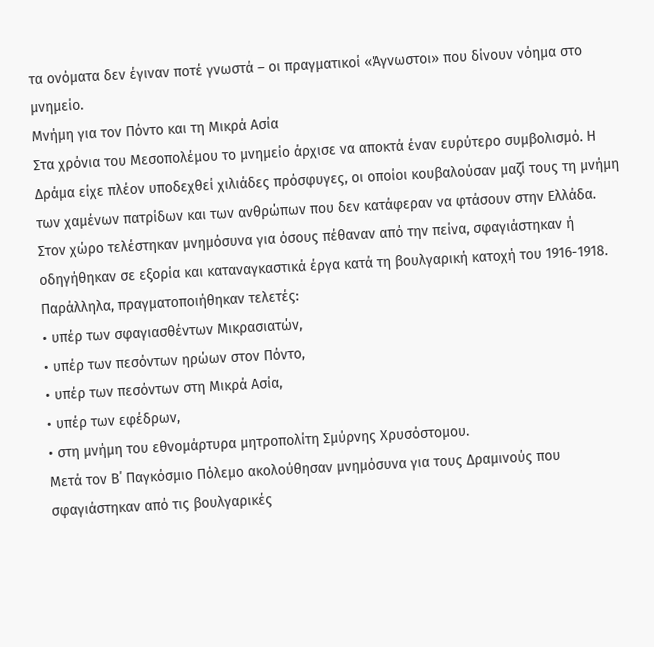τα ονόματα δεν έγιναν ποτέ γνωστά – οι πραγματικοί «Άγνωστοι» που δίνουν νόημα στο μνημείο.
Μνήμη για τον Πόντο και τη Μικρά Ασία
Στα χρόνια του Μεσοπολέμου το μνημείο άρχισε να αποκτά έναν ευρύτερο συμβολισμό. Η Δράμα είχε πλέον υποδεχθεί χιλιάδες πρόσφυγες, οι οποίοι κουβαλούσαν μαζί τους τη μνήμη των χαμένων πατρίδων και των ανθρώπων που δεν κατάφεραν να φτάσουν στην Ελλάδα.
Στον χώρο τελέστηκαν μνημόσυνα για όσους πέθαναν από την πείνα, σφαγιάστηκαν ή οδηγήθηκαν σε εξορία και καταναγκαστικά έργα κατά τη βουλγαρική κατοχή του 1916-1918. Παράλληλα, πραγματοποιήθηκαν τελετές:
• υπέρ των σφαγιασθέντων Μικρασιατών,
• υπέρ των πεσόντων ηρώων στον Πόντο,
• υπέρ των πεσόντων στη Μικρά Ασία,
• υπέρ των εφέδρων,
• στη μνήμη του εθνομάρτυρα μητροπολίτη Σμύρνης Χρυσόστομου.
Μετά τον Β΄ Παγκόσμιο Πόλεμο ακολούθησαν μνημόσυνα για τους Δραμινούς που σφαγιάστηκαν από τις βουλγαρικές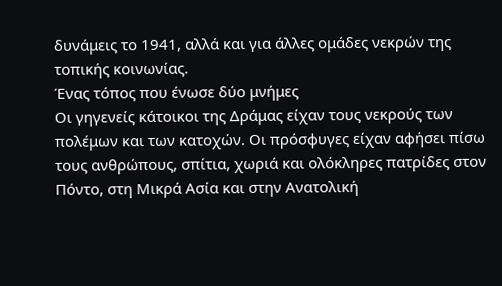δυνάμεις το 1941, αλλά και για άλλες ομάδες νεκρών της τοπικής κοινωνίας.
Ένας τόπος που ένωσε δύο μνήμες
Οι γηγενείς κάτοικοι της Δράμας είχαν τους νεκρούς των πολέμων και των κατοχών. Οι πρόσφυγες είχαν αφήσει πίσω τους ανθρώπους, σπίτια, χωριά και ολόκληρες πατρίδες στον Πόντο, στη Μικρά Ασία και στην Ανατολική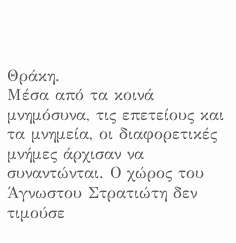Θράκη.
Μέσα από τα κοινά μνημόσυνα, τις επετείους και τα μνημεία, οι διαφορετικές μνήμες άρχισαν να συναντώνται. Ο χώρος του Άγνωστου Στρατιώτη δεν τιμούσε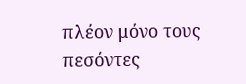πλέον μόνο τους πεσόντες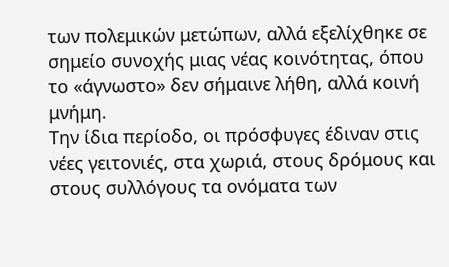των πολεμικών μετώπων, αλλά εξελίχθηκε σε σημείο συνοχής μιας νέας κοινότητας, όπου το «άγνωστο» δεν σήμαινε λήθη, αλλά κοινή μνήμη.
Την ίδια περίοδο, οι πρόσφυγες έδιναν στις νέες γειτονιές, στα χωριά, στους δρόμους και στους συλλόγους τα ονόματα των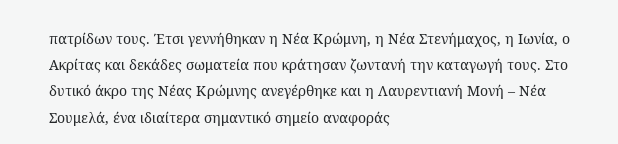πατρίδων τους. Έτσι γεννήθηκαν η Νέα Κρώμνη, η Νέα Στενήμαχος, η Ιωνία, ο Ακρίτας και δεκάδες σωματεία που κράτησαν ζωντανή την καταγωγή τους. Στο δυτικό άκρο της Νέας Κρώμνης ανεγέρθηκε και η Λαυρεντιανή Μονή – Νέα Σουμελά, ένα ιδιαίτερα σημαντικό σημείο αναφοράς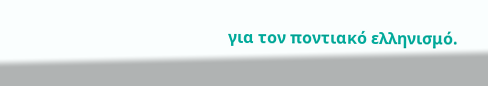για τον ποντιακό ελληνισμό.